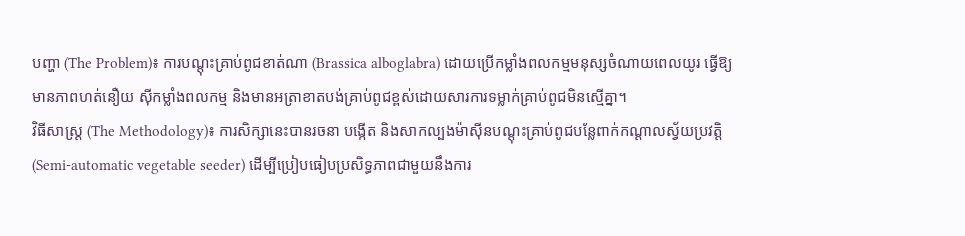បញ្ហា (The Problem)៖ ការបណ្តុះគ្រាប់ពូជខាត់ណា (Brassica alboglabra) ដោយប្រើកម្លាំងពលកម្មមនុស្សចំណាយពេលយូរ ធ្វើឱ្យមានភាពហត់នឿយ ស៊ីកម្លាំងពលកម្ម និងមានអត្រាខាតបង់គ្រាប់ពូជខ្ពស់ដោយសារការទម្លាក់គ្រាប់ពូជមិនស្មើគ្នា។
វិធីសាស្ត្រ (The Methodology)៖ ការសិក្សានេះបានរចនា បង្កើត និងសាកល្បងម៉ាស៊ីនបណ្តុះគ្រាប់ពូជបន្លែពាក់កណ្តាលស្វ័យប្រវត្តិ (Semi-automatic vegetable seeder) ដើម្បីប្រៀបធៀបប្រសិទ្ធភាពជាមួយនឹងការ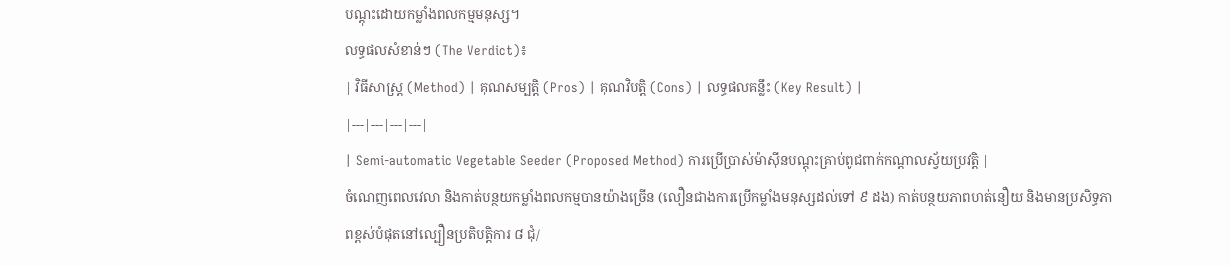បណ្តុះដោយកម្លាំងពលកម្មមនុស្ស។
លទ្ធផលសំខាន់ៗ (The Verdict)៖
| វិធីសាស្ត្រ (Method) | គុណសម្បត្តិ (Pros) | គុណវិបត្តិ (Cons) | លទ្ធផលគន្លឹះ (Key Result) |
|---|---|---|---|
| Semi-automatic Vegetable Seeder (Proposed Method) ការប្រើប្រាស់ម៉ាស៊ីនបណ្តុះគ្រាប់ពូជពាក់កណ្តាលស្វ័យប្រវត្តិ |
ចំណេញពេលវេលា និងកាត់បន្ថយកម្លាំងពលកម្មបានយ៉ាងច្រើន (លឿនជាងការប្រើកម្លាំងមនុស្សដល់ទៅ ៩ ដង) កាត់បន្ថយភាពហត់នឿយ និងមានប្រសិទ្ធភាពខ្ពស់បំផុតនៅល្បឿនប្រតិបត្តិការ ៨ ជុំ/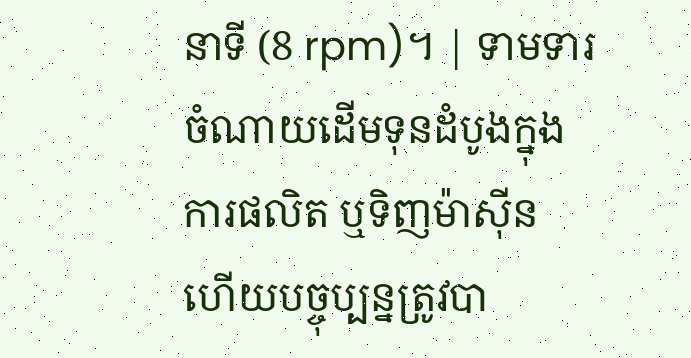នាទី (8 rpm)។ | ទាមទារចំណាយដើមទុនដំបូងក្នុងការផលិត ឬទិញម៉ាស៊ីន ហើយបច្ចុប្បន្នត្រូវបា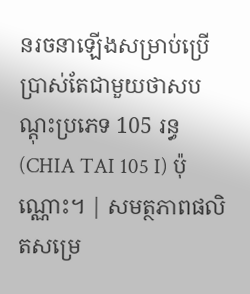នរចនាឡើងសម្រាប់ប្រើប្រាស់តែជាមួយថាសបណ្តុះប្រភេទ 105 រន្ធ (CHIA TAI 105 I) ប៉ុណ្ណោះ។ | សមត្ថភាពផលិតសម្រេ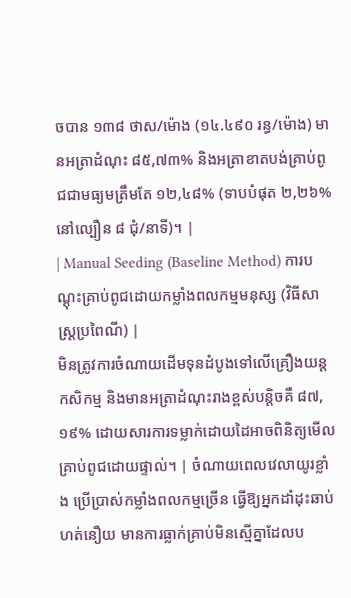ចបាន ១៣៨ ថាស/ម៉ោង (១៤.៤៩០ រន្ធ/ម៉ោង) មានអត្រាដំណុះ ៨៥,៧៣% និងអត្រាខាតបង់គ្រាប់ពូជជាមធ្យមត្រឹមតែ ១២,៤៨% (ទាបបំផុត ២,២៦% នៅល្បឿន ៨ ជុំ/នាទី)។ |
| Manual Seeding (Baseline Method) ការបណ្តុះគ្រាប់ពូជដោយកម្លាំងពលកម្មមនុស្ស (វិធីសាស្ត្រប្រពៃណី) |
មិនត្រូវការចំណាយដើមទុនដំបូងទៅលើគ្រឿងយន្តកសិកម្ម និងមានអត្រាដំណុះរាងខ្ពស់បន្តិចគឺ ៨៧,១៩% ដោយសារការទម្លាក់ដោយដៃអាចពិនិត្យមើលគ្រាប់ពូជដោយផ្ទាល់។ | ចំណាយពេលវេលាយូរខ្លាំង ប្រើប្រាស់កម្លាំងពលកម្មច្រើន ធ្វើឱ្យអ្នកដាំដុះឆាប់ហត់នឿយ មានការធ្លាក់គ្រាប់មិនស្មើគ្នាដែលប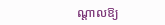ណ្តាលឱ្យ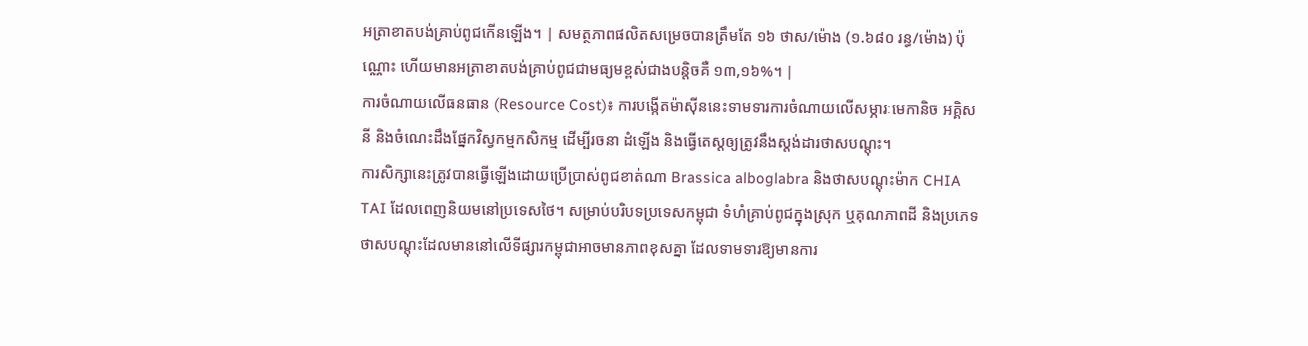អត្រាខាតបង់គ្រាប់ពូជកើនឡើង។ | សមត្ថភាពផលិតសម្រេចបានត្រឹមតែ ១៦ ថាស/ម៉ោង (១.៦៨០ រន្ធ/ម៉ោង) ប៉ុណ្ណោះ ហើយមានអត្រាខាតបង់គ្រាប់ពូជជាមធ្យមខ្ពស់ជាងបន្តិចគឺ ១៣,១៦%។ |
ការចំណាយលើធនធាន (Resource Cost)៖ ការបង្កើតម៉ាស៊ីននេះទាមទារការចំណាយលើសម្ភារៈមេកានិច អគ្គិសនី និងចំណេះដឹងផ្នែកវិស្វកម្មកសិកម្ម ដើម្បីរចនា ដំឡើង និងធ្វើតេស្តឲ្យត្រូវនឹងស្តង់ដារថាសបណ្តុះ។
ការសិក្សានេះត្រូវបានធ្វើឡើងដោយប្រើប្រាស់ពូជខាត់ណា Brassica alboglabra និងថាសបណ្តុះម៉ាក CHIA TAI ដែលពេញនិយមនៅប្រទេសថៃ។ សម្រាប់បរិបទប្រទេសកម្ពុជា ទំហំគ្រាប់ពូជក្នុងស្រុក ឬគុណភាពដី និងប្រភេទថាសបណ្តុះដែលមាននៅលើទីផ្សារកម្ពុជាអាចមានភាពខុសគ្នា ដែលទាមទារឱ្យមានការ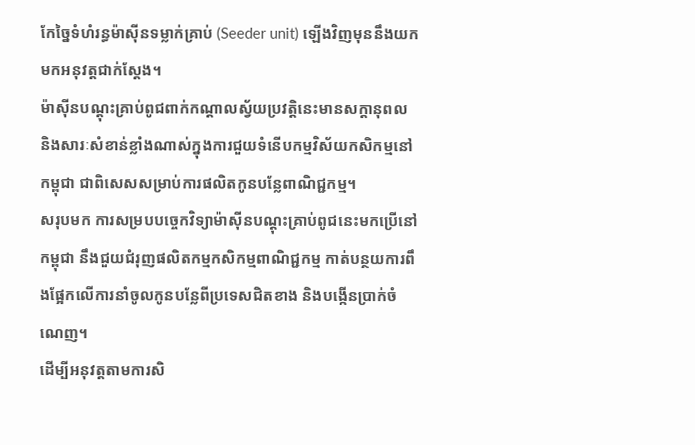កែច្នៃទំហំរន្ធម៉ាស៊ីនទម្លាក់គ្រាប់ (Seeder unit) ឡើងវិញមុននឹងយកមកអនុវត្តជាក់ស្តែង។
ម៉ាស៊ីនបណ្តុះគ្រាប់ពូជពាក់កណ្តាលស្វ័យប្រវត្តិនេះមានសក្តានុពល និងសារៈសំខាន់ខ្លាំងណាស់ក្នុងការជួយទំនើបកម្មវិស័យកសិកម្មនៅកម្ពុជា ជាពិសេសសម្រាប់ការផលិតកូនបន្លែពាណិជ្ជកម្ម។
សរុបមក ការសម្របបច្ចេកវិទ្យាម៉ាស៊ីនបណ្តុះគ្រាប់ពូជនេះមកប្រើនៅកម្ពុជា នឹងជួយជំរុញផលិតកម្មកសិកម្មពាណិជ្ជកម្ម កាត់បន្ថយការពឹងផ្អែកលើការនាំចូលកូនបន្លែពីប្រទេសជិតខាង និងបង្កើនប្រាក់ចំណេញ។
ដើម្បីអនុវត្តតាមការសិ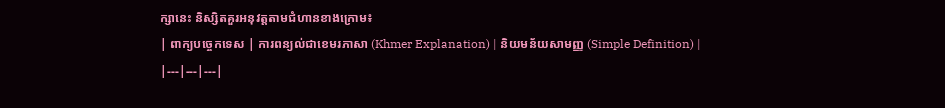ក្សានេះ និស្សិតគួរអនុវត្តតាមជំហានខាងក្រោម៖
| ពាក្យបច្ចេកទេស | ការពន្យល់ជាខេមរភាសា (Khmer Explanation) | និយមន័យសាមញ្ញ (Simple Definition) |
|---|---|---|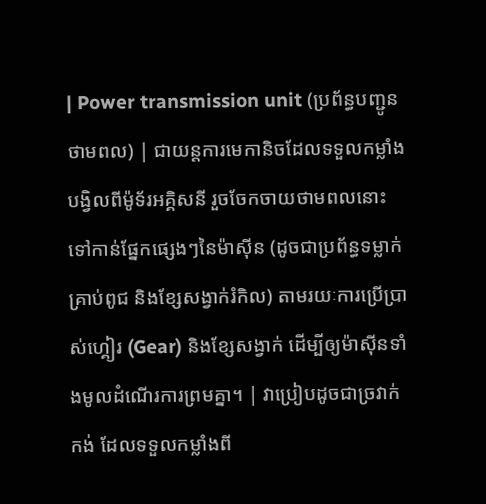| Power transmission unit (ប្រព័ន្ធបញ្ជូនថាមពល) | ជាយន្តការមេកានិចដែលទទួលកម្លាំងបង្វិលពីម៉ូទ័រអគ្គិសនី រួចចែកចាយថាមពលនោះទៅកាន់ផ្នែកផ្សេងៗនៃម៉ាស៊ីន (ដូចជាប្រព័ន្ធទម្លាក់គ្រាប់ពូជ និងខ្សែសង្វាក់រំកិល) តាមរយៈការប្រើប្រាស់ហ្គៀរ (Gear) និងខ្សែសង្វាក់ ដើម្បីឲ្យម៉ាស៊ីនទាំងមូលដំណើរការព្រមគ្នា។ | វាប្រៀបដូចជាច្រវាក់កង់ ដែលទទួលកម្លាំងពី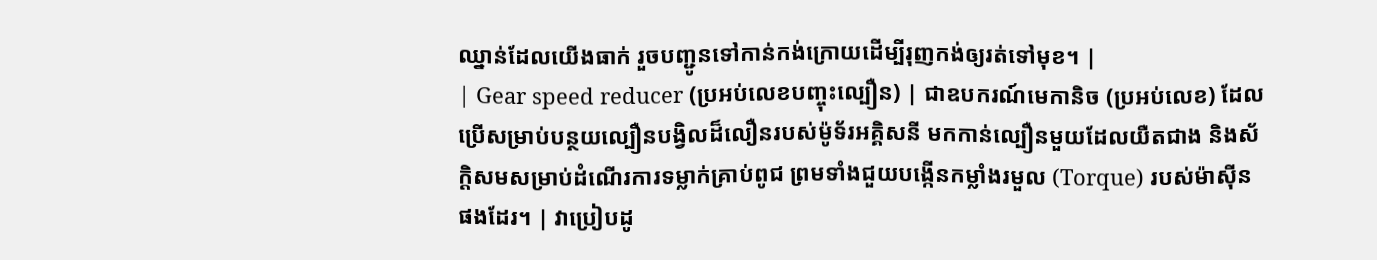ឈ្នាន់ដែលយើងធាក់ រួចបញ្ជូនទៅកាន់កង់ក្រោយដើម្បីរុញកង់ឲ្យរត់ទៅមុខ។ |
| Gear speed reducer (ប្រអប់លេខបញ្ចុះល្បឿន) | ជាឧបករណ៍មេកានិច (ប្រអប់លេខ) ដែលប្រើសម្រាប់បន្ថយល្បឿនបង្វិលដ៏លឿនរបស់ម៉ូទ័រអគ្គិសនី មកកាន់ល្បឿនមួយដែលយឺតជាង និងស័ក្តិសមសម្រាប់ដំណើរការទម្លាក់គ្រាប់ពូជ ព្រមទាំងជួយបង្កើនកម្លាំងរមួល (Torque) របស់ម៉ាស៊ីនផងដែរ។ | វាប្រៀបដូ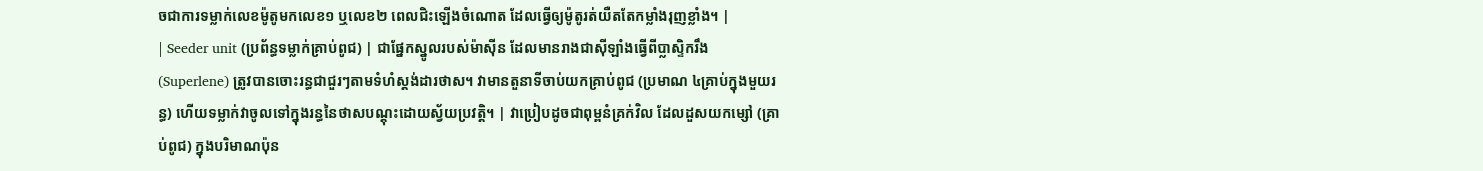ចជាការទម្លាក់លេខម៉ូតូមកលេខ១ ឬលេខ២ ពេលជិះឡើងចំណោត ដែលធ្វើឲ្យម៉ូតូរត់យឺតតែកម្លាំងរុញខ្លាំង។ |
| Seeder unit (ប្រព័ន្ធទម្លាក់គ្រាប់ពូជ) | ជាផ្នែកស្នូលរបស់ម៉ាស៊ីន ដែលមានរាងជាស៊ីឡាំងធ្វើពីប្លាស្ទិករឹង (Superlene) ត្រូវបានចោះរន្ធជាជួរៗតាមទំហំស្តង់ដារថាស។ វាមានតួនាទីចាប់យកគ្រាប់ពូជ (ប្រមាណ ៤គ្រាប់ក្នុងមួយរន្ធ) ហើយទម្លាក់វាចូលទៅក្នុងរន្ធនៃថាសបណ្តុះដោយស្វ័យប្រវត្តិ។ | វាប្រៀបដូចជាពុម្ពនំគ្រក់វិល ដែលដួសយកម្សៅ (គ្រាប់ពូជ) ក្នុងបរិមាណប៉ុន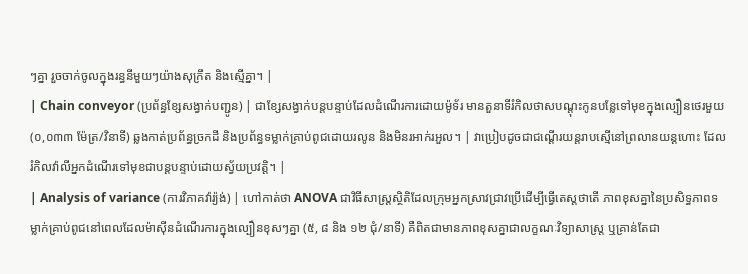ៗគ្នា រួចចាក់ចូលក្នុងរន្ធនីមួយៗយ៉ាងសុក្រឹត និងស្មើគ្នា។ |
| Chain conveyor (ប្រព័ន្ធខ្សែសង្វាក់បញ្ជូន) | ជាខ្សែសង្វាក់បន្តបន្ទាប់ដែលដំណើរការដោយម៉ូទ័រ មានតួនាទីរំកិលថាសបណ្តុះកូនបន្លែទៅមុខក្នុងល្បឿនថេរមួយ (០,០៣៣ ម៉ែត្រ/វិនាទី) ឆ្លងកាត់ប្រព័ន្ធច្រកដី និងប្រព័ន្ធទម្លាក់គ្រាប់ពូជដោយរលូន និងមិនរអាក់រអួល។ | វាប្រៀបដូចជាជណ្តើរយន្តរាបស្មើនៅព្រលានយន្តហោះ ដែលរំកិលវ៉ាលីអ្នកដំណើរទៅមុខជាបន្តបន្ទាប់ដោយស្វ័យប្រវត្តិ។ |
| Analysis of variance (ការវិភាគវ៉ារ្យ៉ង់) | ហៅកាត់ថា ANOVA ជាវិធីសាស្ត្រស្ថិតិដែលក្រុមអ្នកស្រាវជ្រាវប្រើដើម្បីធ្វើតេស្តថាតើ ភាពខុសគ្នានៃប្រសិទ្ធភាពទម្លាក់គ្រាប់ពូជនៅពេលដែលម៉ាស៊ីនដំណើរការក្នុងល្បឿនខុសៗគ្នា (៥, ៨ និង ១២ ជុំ/នាទី) គឺពិតជាមានភាពខុសគ្នាជាលក្ខណៈវិទ្យាសាស្ត្រ ឬគ្រាន់តែជា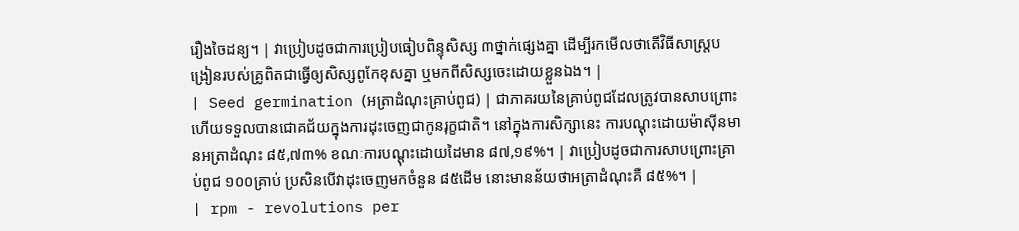រឿងចៃដន្យ។ | វាប្រៀបដូចជាការប្រៀបធៀបពិន្ទុសិស្ស ៣ថ្នាក់ផ្សេងគ្នា ដើម្បីរកមើលថាតើវិធីសាស្ត្របង្រៀនរបស់គ្រូពិតជាធ្វើឲ្យសិស្សពូកែខុសគ្នា ឬមកពីសិស្សចេះដោយខ្លួនឯង។ |
| Seed germination (អត្រាដំណុះគ្រាប់ពូជ) | ជាភាគរយនៃគ្រាប់ពូជដែលត្រូវបានសាបព្រោះ ហើយទទួលបានជោគជ័យក្នុងការដុះចេញជាកូនរុក្ខជាតិ។ នៅក្នុងការសិក្សានេះ ការបណ្តុះដោយម៉ាស៊ីនមានអត្រាដំណុះ ៨៥,៧៣% ខណៈការបណ្តុះដោយដៃមាន ៨៧,១៩%។ | វាប្រៀបដូចជាការសាបព្រោះគ្រាប់ពូជ ១០០គ្រាប់ ប្រសិនបើវាដុះចេញមកចំនួន ៨៥ដើម នោះមានន័យថាអត្រាដំណុះគឺ ៨៥%។ |
| rpm - revolutions per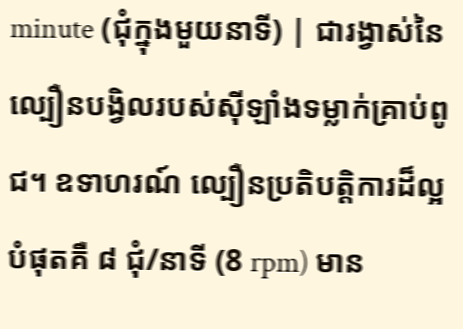minute (ជុំក្នុងមួយនាទី) | ជារង្វាស់នៃល្បឿនបង្វិលរបស់ស៊ីឡាំងទម្លាក់គ្រាប់ពូជ។ ឧទាហរណ៍ ល្បឿនប្រតិបត្តិការដ៏ល្អបំផុតគឺ ៨ ជុំ/នាទី (8 rpm) មាន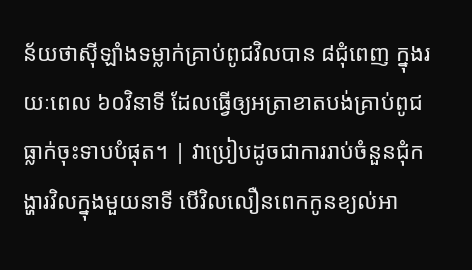ន័យថាស៊ីឡាំងទម្លាក់គ្រាប់ពូជវិលបាន ៨ជុំពេញ ក្នុងរយៈពេល ៦០វិនាទី ដែលធ្វើឲ្យអត្រាខាតបង់គ្រាប់ពូជធ្លាក់ចុះទាបបំផុត។ | វាប្រៀបដូចជាការរាប់ចំនួនជុំកង្ហារវិលក្នុងមួយនាទី បើវិលលឿនពេកកូនខ្យល់អា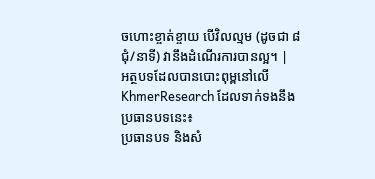ចហោះខ្ចាត់ខ្ចាយ បើវិលល្មម (ដូចជា ៨ជុំ/នាទី) វានឹងដំណើរការបានល្អ។ |
អត្ថបទដែលបានបោះពុម្ពនៅលើ KhmerResearch ដែលទាក់ទងនឹងប្រធានបទនេះ៖
ប្រធានបទ និងសំ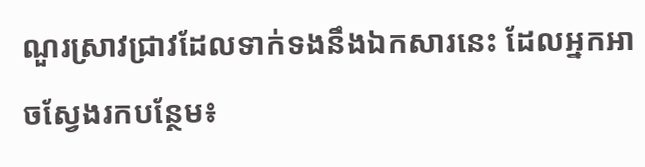ណួរស្រាវជ្រាវដែលទាក់ទងនឹងឯកសារនេះ ដែលអ្នកអាចស្វែងរកបន្ថែម៖